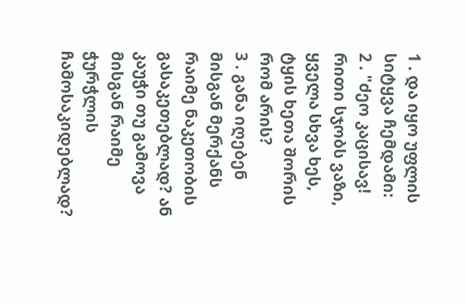1 . და იყო უფლის სიტყვა ჩემდამი:
2 . "ძეო კაცისავ! რითი სჯობს ვაზი, ყველა სხვა ხეს, ტყის ხეთა შორის რომ არის?
3 . განა იღებენ მისგან მერქანს რაიმე ნაკეთობის გასაკეთებლად? ან კაუჭი თუ გამოვა მისგან რაიმე ჭურჭლის ჩამოსაკიდებლად?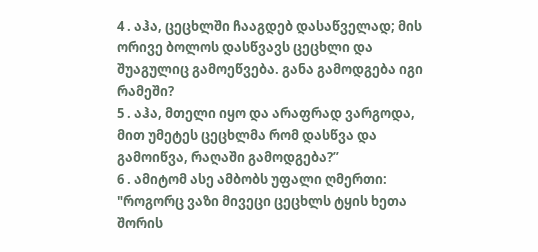4 . აჰა, ცეცხლში ჩააგდებ დასაწველად; მის ორივე ბოლოს დასწვავს ცეცხლი და შუაგულიც გამოეწვება. განა გამოდგება იგი რამეში?
5 . აჰა, მთელი იყო და არაფრად ვარგოდა, მით უმეტეს ცეცხლმა რომ დასწვა და გამოიწვა, რაღაში გამოდგება?”
6 . ამიტომ ასე ამბობს უფალი ღმერთი: "როგორც ვაზი მივეცი ცეცხლს ტყის ხეთა შორის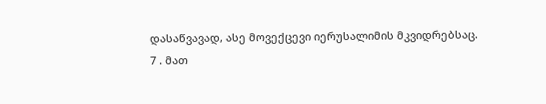დასაწვავად, ასე მოვექცევი იერუსალიმის მკვიდრებსაც.
7 . მათ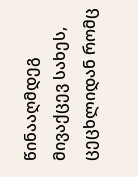წინააღმდეგ მივაქცევ სახეს, ცეცხლიდან რომც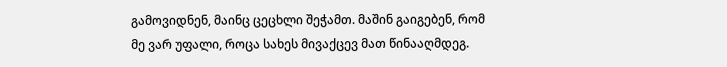გამოვიდნენ, მაინც ცეცხლი შეჭამთ. მაშინ გაიგებენ, რომ მე ვარ უფალი, როცა სახეს მივაქცევ მათ წინააღმდეგ.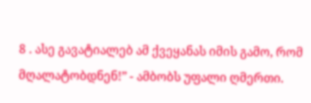8 . ასე გავატიალებ ამ ქვეყანას იმის გამო, რომ მღალატობდნენ!” - ამბობს უფალი ღმერთი.